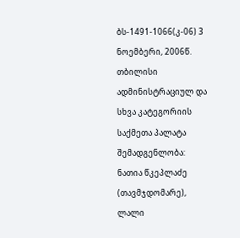ბს-1491-1066(კ-06) 3 ნოემბერი, 2006წ.
თბილისი
ადმინისტრაციულ და სხვა კატეგორიის
საქმეთა პალატა
შემადგენლობა:
ნათია წკეპლაძე (თავმჯდომარე),
ლალი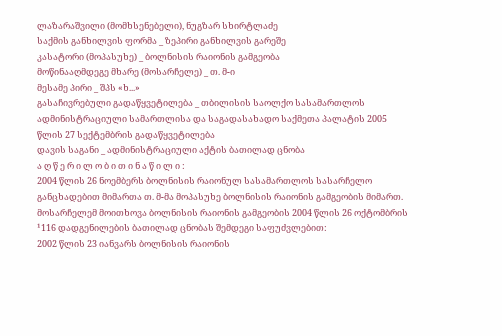ლაზარაშვილი (მომხსენებელი), ნუგზარ სხირტლაძე
საქმის განხილვის ფორმა _ ზეპირი განხილვის გარეშე
კასატორი (მოპასუხე) _ ბოლნისის რაიონის გამგეობა
მოწინააღმდეგე მხარე (მოსარჩელე) _ თ. მ-ი
მესამე პირი _ შპს «ხ...»
გასაჩივრებული გადაწყვეტილება _ თბილისის საოლქო სასამართლოს ადმინისტრაციული სამართლისა და საგადასახადო საქმეთა პალატის 2005 წლის 27 სექტემბრის გადაწყვეტილება
დავის საგანი _ ადმინისტრაციული აქტის ბათილად ცნობა
ა ღ წ ე რ ი ლ ო ბ ი თ ი ნ ა წ ი ლ ი :
2004 წლის 26 ნოემბერს ბოლნისის რაიონულ სასამართლოს სასარჩელო განცხადებით მიმართა თ. მ-მა მოპასუხე ბოლნისის რაიონის გამგეობის მიმართ. მოსარჩელემ მოითხოვა ბოლნისის რაიონის გამგეობის 2004 წლის 26 ოქტომბრის ¹116 დადგენილების ბათილად ცნობას შემდეგი საფუძვლებით:
2002 წლის 23 იანვარს ბოლნისის რაიონის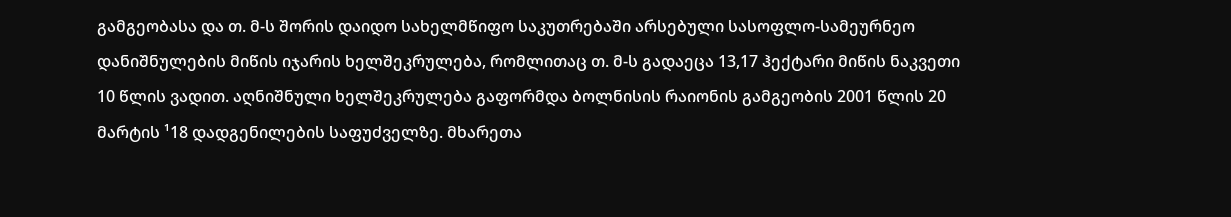გამგეობასა და თ. მ-ს შორის დაიდო სახელმწიფო საკუთრებაში არსებული სასოფლო-სამეურნეო დანიშნულების მიწის იჯარის ხელშეკრულება, რომლითაც თ. მ-ს გადაეცა 13,17 ჰექტარი მიწის ნაკვეთი 10 წლის ვადით. აღნიშნული ხელშეკრულება გაფორმდა ბოლნისის რაიონის გამგეობის 2001 წლის 20 მარტის ¹18 დადგენილების საფუძველზე. მხარეთა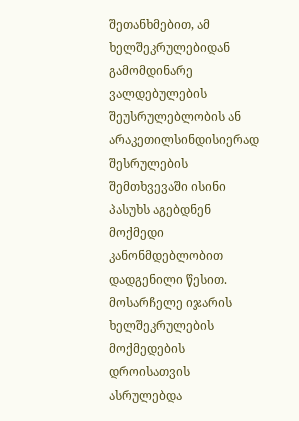შეთანხმებით, ამ ხელშეკრულებიდან გამომდინარე ვალდებულების შეუსრულებლობის ან არაკეთილსინდისიერად შესრულების შემთხვევაში ისინი პასუხს აგებდნენ მოქმედი კანონმდებლობით დადგენილი წესით. მოსარჩელე იჯარის ხელშეკრულების მოქმედების დროისათვის ასრულებდა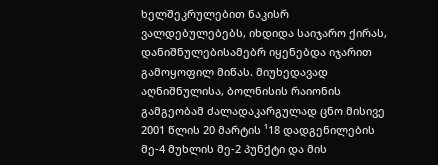ხელშეკრულებით ნაკისრ ვალდებულებებს, იხდიდა საიჯარო ქირას, დანიშნულებისამებრ იყენებდა იჯარით გამოყოფილ მიწას. მიუხედავად აღნიშნულისა, ბოლნისის რაიონის გამგეობამ ძალადაკარგულად ცნო მისივე 2001 წლის 20 მარტის ¹18 დადგენილების მე-4 მუხლის მე-2 პუნქტი და მის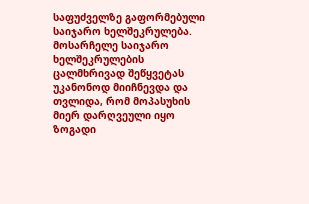საფუძველზე გაფორმებული საიჯარო ხელშეკრულება. მოსარჩელე საიჯარო ხელშეკრულების ცალმხრივად შეწყვეტას უკანონოდ მიიჩნევდა და თვლიდა, რომ მოპასუხის მიერ დარღვეული იყო ზოგადი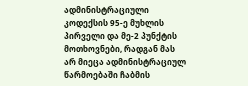ადმინისტრაციული კოდექსის 95-ე მუხლის პირველი და მე-2 პუნქტის მოთხოვნები, რადგან მას არ მიეცა ადმინისტრაციულ წარმოებაში ჩაბმის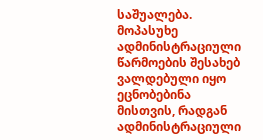საშუალება. მოპასუხე ადმინისტრაციული წარმოების შესახებ ვალდებული იყო ეცნობებინა მისთვის, რადგან ადმინისტრაციული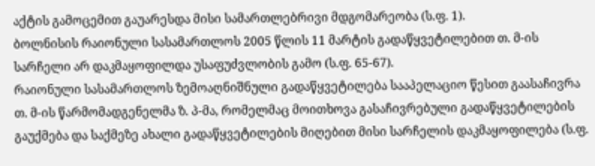აქტის გამოცემით გაუარესდა მისი სამართლებრივი მდგომარეობა (ს.ფ. 1).
ბოლნისის რაიონული სასამართლოს 2005 წლის 11 მარტის გადაწყვეტილებით თ. მ-ის სარჩელი არ დაკმაყოფილდა უსაფუძვლობის გამო (ს.ფ. 65-67).
რაიონული სასამართლოს ზემოაღნიშნული გადაწყვეტილება სააპელაციო წესით გაასაჩივრა თ. მ-ის წარმომადგენელმა ზ. პ-მა, რომელმაც მოითხოვა გასაჩივრებული გადაწყვეტილების გაუქმება და საქმეზე ახალი გადაწყვეტილების მიღებით მისი სარჩელის დაკმაყოფილება (ს.ფ.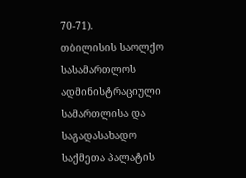70-71).
თბილისის საოლქო სასამართლოს ადმინისტრაციული სამართლისა და საგადასახადო საქმეთა პალატის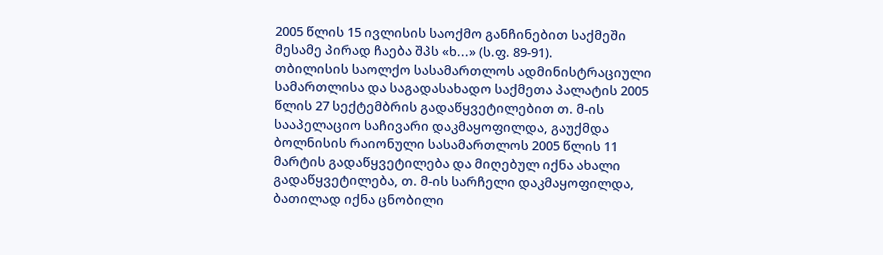2005 წლის 15 ივლისის საოქმო განჩინებით საქმეში მესამე პირად ჩაება შპს «ხ...» (ს.ფ. 89-91).
თბილისის საოლქო სასამართლოს ადმინისტრაციული სამართლისა და საგადასახადო საქმეთა პალატის 2005 წლის 27 სექტემბრის გადაწყვეტილებით თ. მ-ის სააპელაციო საჩივარი დაკმაყოფილდა, გაუქმდა ბოლნისის რაიონული სასამართლოს 2005 წლის 11 მარტის გადაწყვეტილება და მიღებულ იქნა ახალი გადაწყვეტილება, თ. მ-ის სარჩელი დაკმაყოფილდა, ბათილად იქნა ცნობილი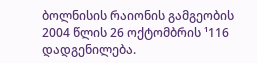ბოლნისის რაიონის გამგეობის 2004 წლის 26 ოქტომბრის ¹116 დადგენილება.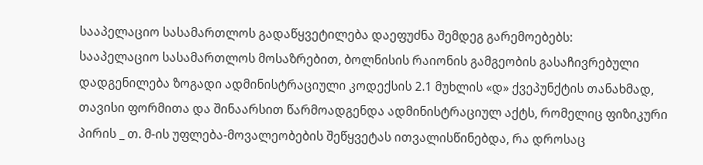სააპელაციო სასამართლოს გადაწყვეტილება დაეფუძნა შემდეგ გარემოებებს:
სააპელაციო სასამართლოს მოსაზრებით, ბოლნისის რაიონის გამგეობის გასაჩივრებული დადგენილება ზოგადი ადმინისტრაციული კოდექსის 2.1 მუხლის «დ» ქვეპუნქტის თანახმად, თავისი ფორმითა და შინაარსით წარმოადგენდა ადმინისტრაციულ აქტს, რომელიც ფიზიკური პირის _ თ. მ-ის უფლება-მოვალეობების შეწყვეტას ითვალისწინებდა, რა დროსაც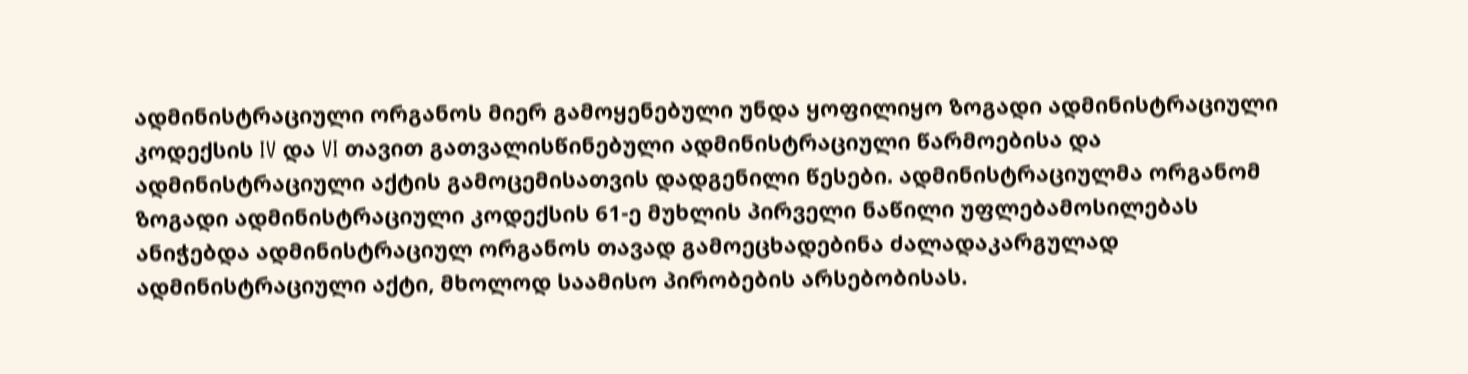ადმინისტრაციული ორგანოს მიერ გამოყენებული უნდა ყოფილიყო ზოგადი ადმინისტრაციული კოდექსის IV და VI თავით გათვალისწინებული ადმინისტრაციული წარმოებისა და ადმინისტრაციული აქტის გამოცემისათვის დადგენილი წესები. ადმინისტრაციულმა ორგანომ ზოგადი ადმინისტრაციული კოდექსის 61-ე მუხლის პირველი ნაწილი უფლებამოსილებას ანიჭებდა ადმინისტრაციულ ორგანოს თავად გამოეცხადებინა ძალადაკარგულად ადმინისტრაციული აქტი, მხოლოდ საამისო პირობების არსებობისას.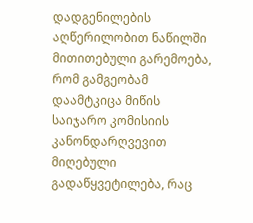დადგენილების აღწერილობით ნაწილში მითითებული გარემოება, რომ გამგეობამ დაამტკიცა მიწის საიჯარო კომისიის კანონდარღვევით მიღებული გადაწყვეტილება, რაც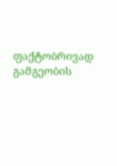ფაქტობრივად გამგეობის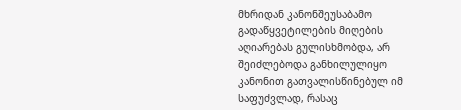მხრიდან კანონშეუსაბამო გადაწყვეტილების მიღების აღიარებას გულისხმობდა, არ შეიძლებოდა განხილულიყო კანონით გათვალისწინებულ იმ საფუძვლად, რასაც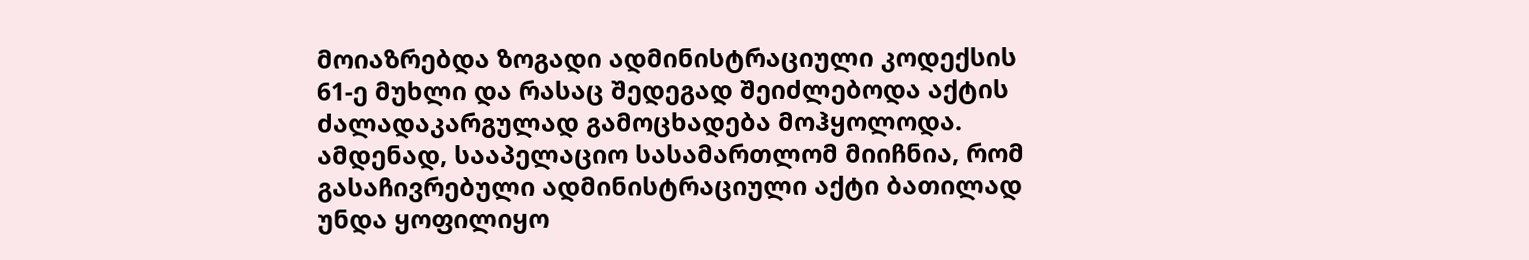მოიაზრებდა ზოგადი ადმინისტრაციული კოდექსის 61-ე მუხლი და რასაც შედეგად შეიძლებოდა აქტის ძალადაკარგულად გამოცხადება მოჰყოლოდა. ამდენად, სააპელაციო სასამართლომ მიიჩნია, რომ გასაჩივრებული ადმინისტრაციული აქტი ბათილად უნდა ყოფილიყო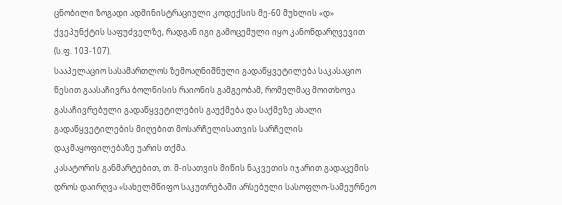ცნობილი ზოგადი ადმინისტრაციული კოდექსის მე-60 მუხლის «დ» ქვეპუნქტის საფუძველზე, რადგან იგი გამოცემული იყო კანონდარღვევით (ს.ფ. 103-107).
სააპელაციო სასამართლოს ზემოაღნიშნული გადაწყვეტილება საკასაციო წესით გაასაჩივრა ბოლნისის რაიონის გამგეობამ, რომელმაც მოითხოვა გასაჩივრებული გადაწყვეტილების გაუქმება და საქმეზე ახალი გადაწყვეტილების მიღებით მოსარჩელისათვის სარჩელის დაკმაყოფილებაზე უარის თქმა.
კასატორის განმარტებით, თ. მ-ისათვის მიწის ნაკვეთის იჯარით გადაცემის დროს დაირღვა «სახელმწიფო საკუთრებაში არსებული სასოფლო-სამეურნეო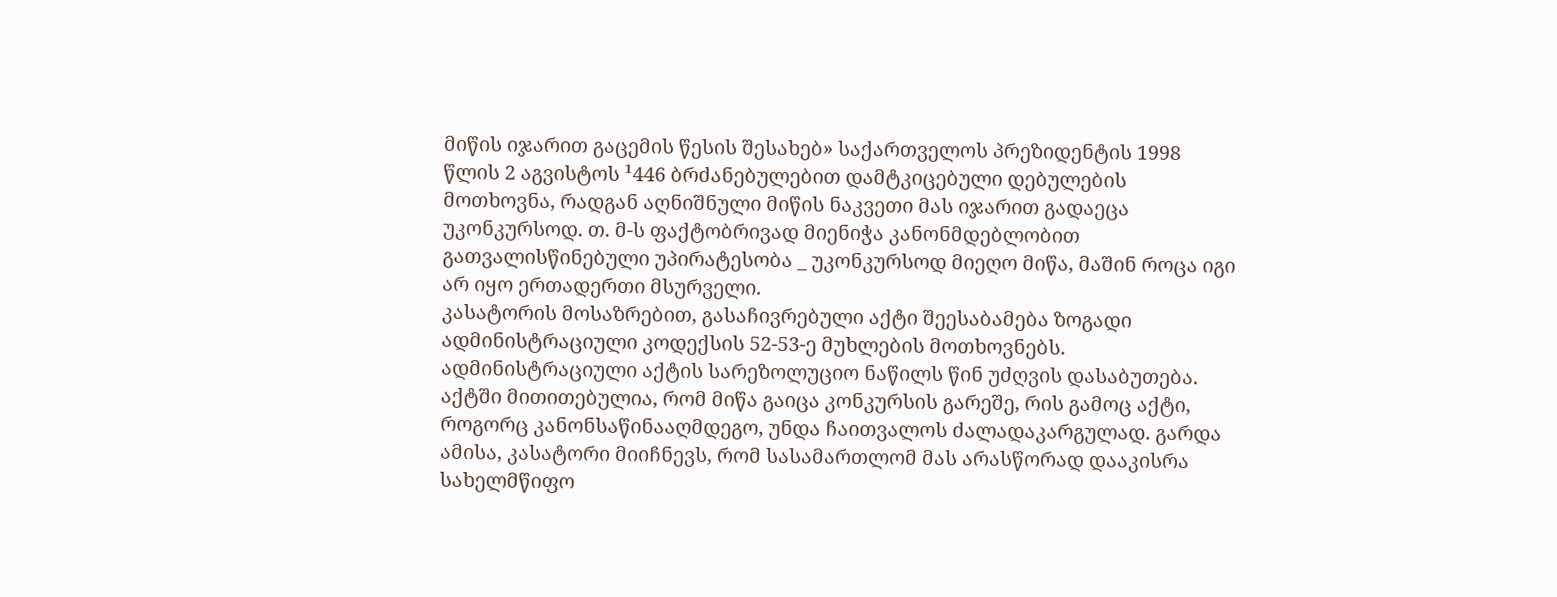მიწის იჯარით გაცემის წესის შესახებ» საქართველოს პრეზიდენტის 1998 წლის 2 აგვისტოს ¹446 ბრძანებულებით დამტკიცებული დებულების მოთხოვნა, რადგან აღნიშნული მიწის ნაკვეთი მას იჯარით გადაეცა უკონკურსოდ. თ. მ-ს ფაქტობრივად მიენიჭა კანონმდებლობით გათვალისწინებული უპირატესობა _ უკონკურსოდ მიეღო მიწა, მაშინ როცა იგი არ იყო ერთადერთი მსურველი.
კასატორის მოსაზრებით, გასაჩივრებული აქტი შეესაბამება ზოგადი ადმინისტრაციული კოდექსის 52-53-ე მუხლების მოთხოვნებს. ადმინისტრაციული აქტის სარეზოლუციო ნაწილს წინ უძღვის დასაბუთება. აქტში მითითებულია, რომ მიწა გაიცა კონკურსის გარეშე, რის გამოც აქტი, როგორც კანონსაწინააღმდეგო, უნდა ჩაითვალოს ძალადაკარგულად. გარდა ამისა, კასატორი მიიჩნევს, რომ სასამართლომ მას არასწორად დააკისრა სახელმწიფო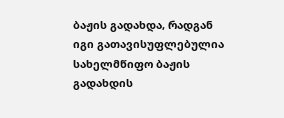ბაჟის გადახდა, რადგან იგი გათავისუფლებულია სახელმწიფო ბაჟის გადახდის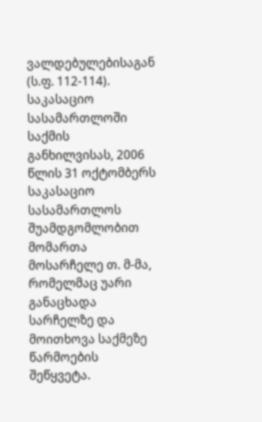ვალდებულებისაგან (ს.ფ. 112-114).
საკასაციო სასამართლოში საქმის განხილვისას, 2006 წლის 31 ოქტომბერს საკასაციო სასამართლოს შუამდგომლობით მომართა მოსარჩელე თ. მ-მა, რომელმაც უარი განაცხადა სარჩელზე და მოითხოვა საქმეზე წარმოების შეწყვეტა.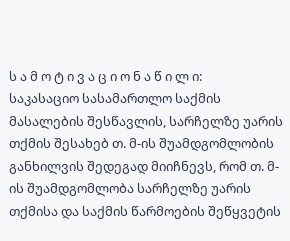ს ა მ ო ტ ი ვ ა ც ი ო ნ ა წ ი ლ ი:
საკასაციო სასამართლო საქმის მასალების შესწავლის, სარჩელზე უარის თქმის შესახებ თ. მ-ის შუამდგომლობის განხილვის შედეგად მიიჩნევს, რომ თ. მ-ის შუამდგომლობა სარჩელზე უარის თქმისა და საქმის წარმოების შეწყვეტის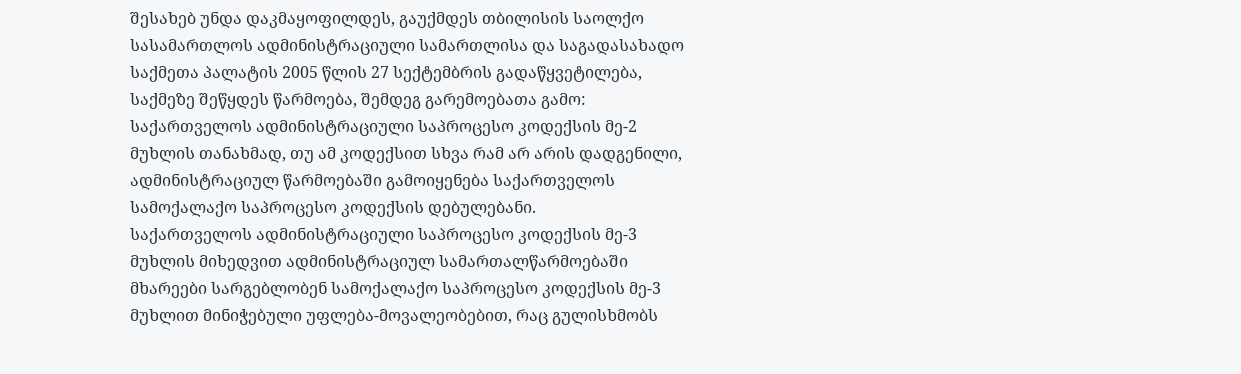შესახებ უნდა დაკმაყოფილდეს, გაუქმდეს თბილისის საოლქო სასამართლოს ადმინისტრაციული სამართლისა და საგადასახადო საქმეთა პალატის 2005 წლის 27 სექტემბრის გადაწყვეტილება, საქმეზე შეწყდეს წარმოება, შემდეგ გარემოებათა გამო:
საქართველოს ადმინისტრაციული საპროცესო კოდექსის მე-2 მუხლის თანახმად, თუ ამ კოდექსით სხვა რამ არ არის დადგენილი, ადმინისტრაციულ წარმოებაში გამოიყენება საქართველოს სამოქალაქო საპროცესო კოდექსის დებულებანი.
საქართველოს ადმინისტრაციული საპროცესო კოდექსის მე-3 მუხლის მიხედვით ადმინისტრაციულ სამართალწარმოებაში მხარეები სარგებლობენ სამოქალაქო საპროცესო კოდექსის მე-3 მუხლით მინიჭებული უფლება-მოვალეობებით, რაც გულისხმობს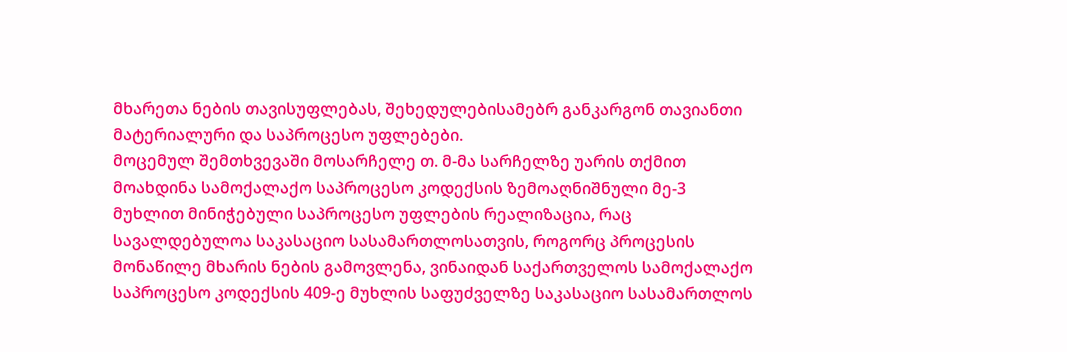მხარეთა ნების თავისუფლებას, შეხედულებისამებრ განკარგონ თავიანთი მატერიალური და საპროცესო უფლებები.
მოცემულ შემთხვევაში მოსარჩელე თ. მ-მა სარჩელზე უარის თქმით მოახდინა სამოქალაქო საპროცესო კოდექსის ზემოაღნიშნული მე-3 მუხლით მინიჭებული საპროცესო უფლების რეალიზაცია, რაც სავალდებულოა საკასაციო სასამართლოსათვის, როგორც პროცესის მონაწილე მხარის ნების გამოვლენა, ვინაიდან საქართველოს სამოქალაქო საპროცესო კოდექსის 409-ე მუხლის საფუძველზე საკასაციო სასამართლოს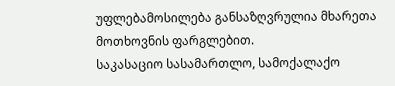უფლებამოსილება განსაზღვრულია მხარეთა მოთხოვნის ფარგლებით.
საკასაციო სასამართლო, სამოქალაქო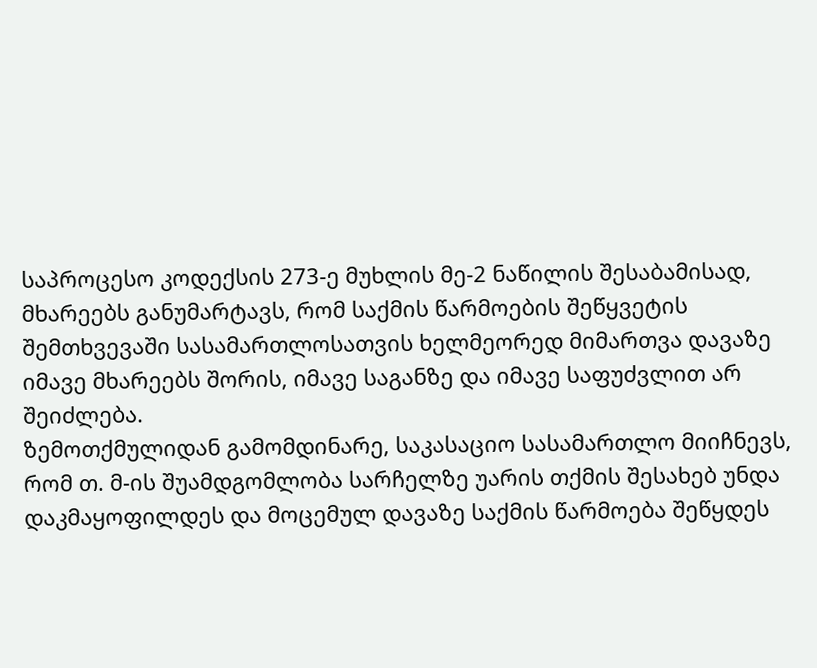საპროცესო კოდექსის 273-ე მუხლის მე-2 ნაწილის შესაბამისად, მხარეებს განუმარტავს, რომ საქმის წარმოების შეწყვეტის შემთხვევაში სასამართლოსათვის ხელმეორედ მიმართვა დავაზე იმავე მხარეებს შორის, იმავე საგანზე და იმავე საფუძვლით არ შეიძლება.
ზემოთქმულიდან გამომდინარე, საკასაციო სასამართლო მიიჩნევს, რომ თ. მ-ის შუამდგომლობა სარჩელზე უარის თქმის შესახებ უნდა დაკმაყოფილდეს და მოცემულ დავაზე საქმის წარმოება შეწყდეს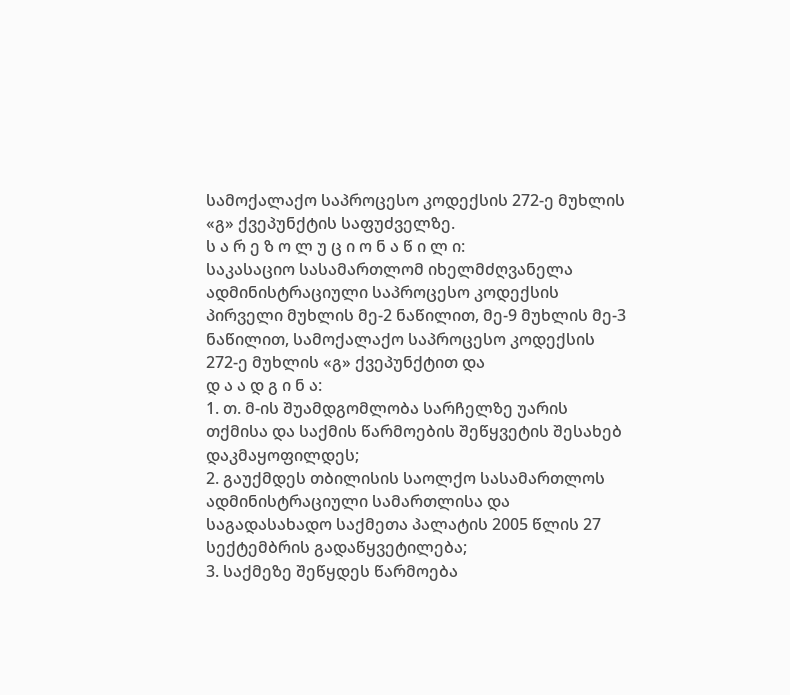სამოქალაქო საპროცესო კოდექსის 272-ე მუხლის «გ» ქვეპუნქტის საფუძველზე.
ს ა რ ე ზ ო ლ უ ც ი ო ნ ა წ ი ლ ი:
საკასაციო სასამართლომ იხელმძღვანელა ადმინისტრაციული საპროცესო კოდექსის პირველი მუხლის მე-2 ნაწილით, მე-9 მუხლის მე-3 ნაწილით, სამოქალაქო საპროცესო კოდექსის 272-ე მუხლის «გ» ქვეპუნქტით და
დ ა ა დ გ ი ნ ა:
1. თ. მ-ის შუამდგომლობა სარჩელზე უარის თქმისა და საქმის წარმოების შეწყვეტის შესახებ დაკმაყოფილდეს;
2. გაუქმდეს თბილისის საოლქო სასამართლოს ადმინისტრაციული სამართლისა და საგადასახადო საქმეთა პალატის 2005 წლის 27 სექტემბრის გადაწყვეტილება;
3. საქმეზე შეწყდეს წარმოება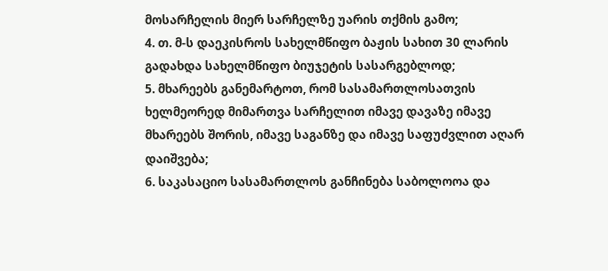მოსარჩელის მიერ სარჩელზე უარის თქმის გამო;
4. თ. მ-ს დაეკისროს სახელმწიფო ბაჟის სახით 30 ლარის გადახდა სახელმწიფო ბიუჯეტის სასარგებლოდ;
5. მხარეებს განემარტოთ, რომ სასამართლოსათვის ხელმეორედ მიმართვა სარჩელით იმავე დავაზე იმავე მხარეებს შორის, იმავე საგანზე და იმავე საფუძვლით აღარ დაიშვება;
6. საკასაციო სასამართლოს განჩინება საბოლოოა და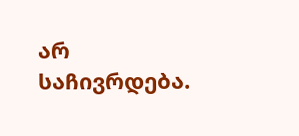არ საჩივრდება.